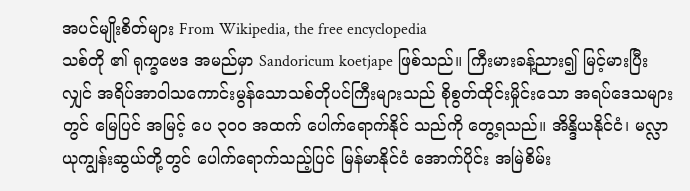အပင်မျိုးစိတ်များ From Wikipedia, the free encyclopedia
သစ်တို ၏ ရုက္ခဗေဒ အမည်မှာ Sandoricum koetjape ဖြစ်သည်။ ကြီးမားခန့်ညား၍ မြင့်မားပြီးလျှင် အရိပ်အာဝါသကောင်းမွန်သောသစ်တိုပင်ကြီးများသည် စိုစွတ်ထိုင်းမှိုင်းသော အရပ်ဒေသများတွင် မြေပြင် အမြင့် ပေ ၃ဝဝ အထက် ပေါက်ရောက်နိုင် သည်ကို တွေ့ရသည်။ အိန္ဒိယနိုင်ငံ၊ မလ္လာယုကျွန်းဆွယ်တို့တွင် ပေါက်ရောက်သည့်ပြင် မြန်မာနိုင်ငံ အောက်ပိုင်း အမြဲစိမ်း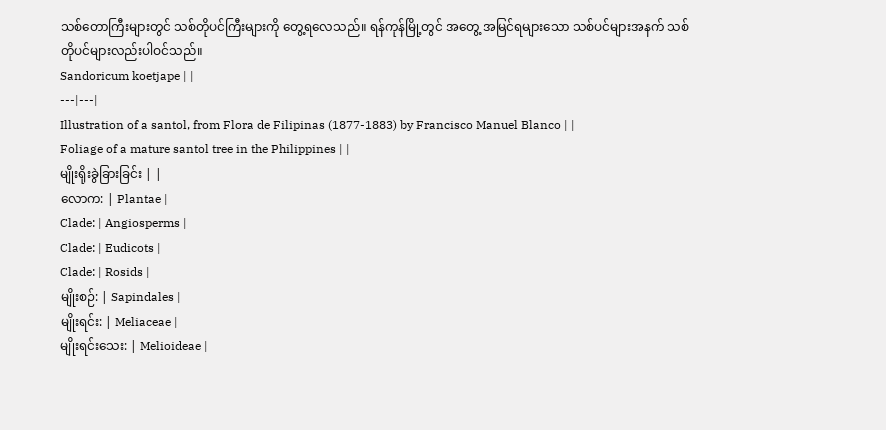သစ်တောကြီးများတွင် သစ်တိုပင်ကြီးများကို တွေ့ရလေသည်။ ရန်ကုန်မြို့တွင် အတွေ့ အမြင်ရများသော သစ်ပင်များအနက် သစ်တိုပင်များလည်းပါဝင်သည်။
Sandoricum koetjape | |
---|---|
Illustration of a santol, from Flora de Filipinas (1877-1883) by Francisco Manuel Blanco | |
Foliage of a mature santol tree in the Philippines | |
မျိုးရိုးခွဲခြားခြင်း | |
လောက: | Plantae |
Clade: | Angiosperms |
Clade: | Eudicots |
Clade: | Rosids |
မျိုးစဉ်: | Sapindales |
မျိုးရင်း: | Meliaceae |
မျိုးရင်းသေး: | Melioideae |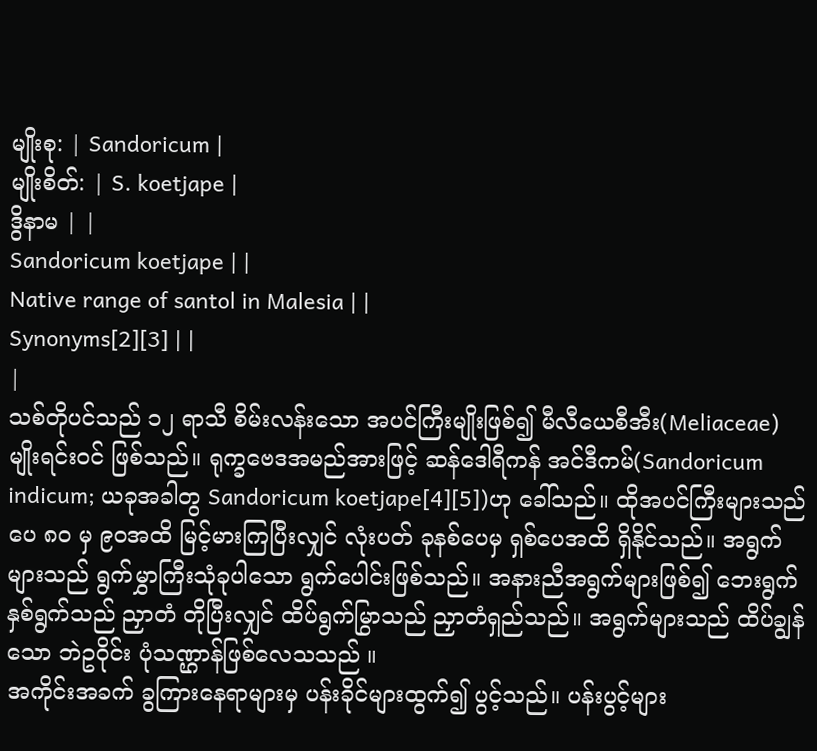မျိုးစု: | Sandoricum |
မျိုးစိတ်: | S. koetjape |
ဒွိနာမ | |
Sandoricum koetjape | |
Native range of santol in Malesia | |
Synonyms[2][3] | |
|
သစ်တိုပင်သည် ၁၂ ရာသီ စိမ်းလန်းသော အပင်ကြီးမျိုးဖြစ်၍ မီလီယေစီအီး(Meliaceae) မျိုးရင်းဝင် ဖြစ်သည်။ ရုက္ခဗေဒအမည်အားဖြင့် ဆန်ဒေါရီကန် အင်ဒီကမ်(Sandoricum indicum; ယခုအခါတွ Sandoricum koetjape[4][5])ဟု ခေါ်သည်။ ထိုအပင်ကြီးများသည် ပေ ၈ဝ မှ ၉ဝအထိ မြင့်မားကြပြီးလျှင် လုံးပတ် ခုနစ်ပေမှ ရှစ်ပေအထိ ရှိနိုင်သည်။ အရွက်များသည် ရွက်မွှာကြီးသုံခုပါသော ရွက်ပေါင်းဖြစ်သည်။ အနားညီအရွက်များဖြစ်၍ ဘေးရွက်နှစ်ရွက်သည် ညှာတံ တိုပြီးလျှင် ထိပ်ရွက်မြွာသည် ညှာတံရှည်သည်။ အရွက်များသည် ထိပ်ချွန်သော ဘဲဥဝိုင်း ပုံသဏ္ဌာန်ဖြစ်လေသသည် ။
အကိုင်းအခက် ခွကြားနေရာများမှ ပန်းခိုင်များထွက်၍ ပွင့်သည်။ ပန်းပွင့်များ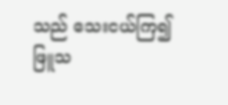သည် သေးငယ်ကြ၍ ဖြူသ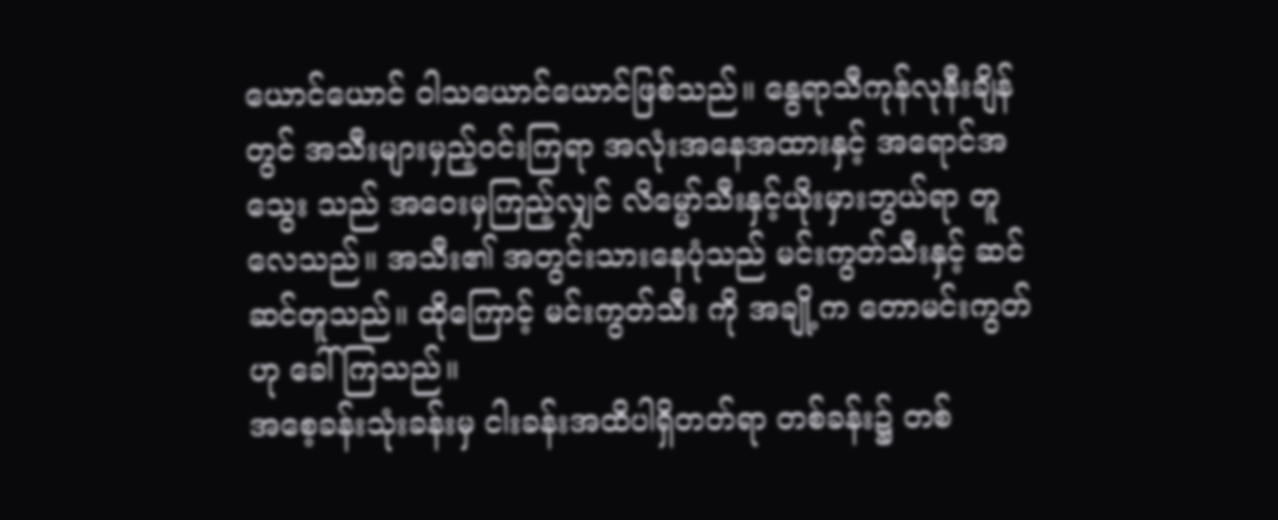ယောင်ယောင် ဝါသယောင်ယောင်ဖြစ်သည်။ နွေရာသီကုန်လုနီးချိန်တွင် အသီးများမှည့်ဝင်းကြရာ အလုံးအနေအထားနှင့် အရောင်အသွေး သည် အဝေးမှကြည့်လျှင် လိမ္မော်သီးနှင့်ယိုးမှားဘွယ်ရာ တူလေသည်။ အသီး၏ အတွင်းသားနေပုံသည် မင်းကွတ်သီးနှင့် ဆင်ဆင်တူသည်။ ထိုကြောင့် မင်းကွတ်သီး ကို အချို့က တောမင်းကွတ်ဟု ခေါ်ကြသည်။
အစေ့ခန်းသုံးခန်းမှ ငါးခန်းအထိပါရှိတတ်ရာ တစ်ခန်း၌ တစ်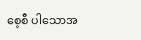စေ့စီ ပါသောအ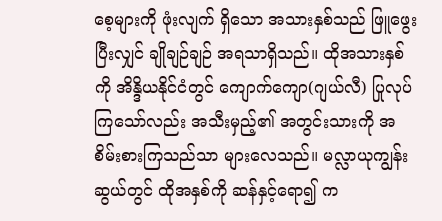စေ့များကို ဖုံးလျက် ရှိသော အသားနှစ်သည် ဖြူဖွေးပြီးလျှင် ချိုချဉ်ချဉ် အရသာရှိသည်။ ထိုအသားနှစ်ကို အိန္ဒိယနိုင်ငံတွင် ကျောက်ကျော(ဂျယ်လီ) ပြုလုပ်ကြသော်လည်း အသီးမှည့်၏ အတွင်းသားကို အစိမ်းစားကြသည်သာ များလေသည်။ မလ္လာယုကျွန်းဆွယ်တွင် ထိုအနှစ်ကို ဆန်နှင့်ရော၍ က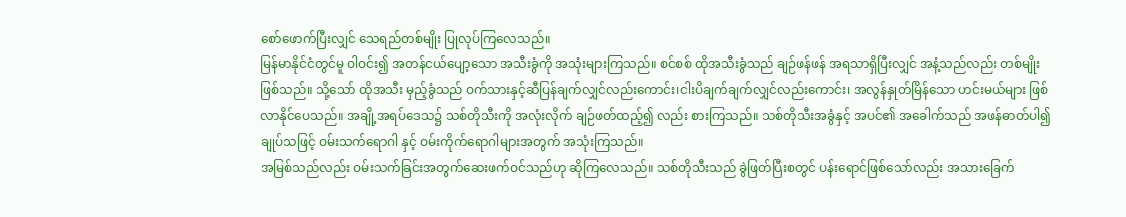စော်ဖောက်ပြီးလျှင် သေရည်တစ်မျိုး ပြုလုပ်ကြလေသည်။
မြန်မာနိုင်ငံတွင်မူ ဝါဝင်း၍ အတန်ငယ်ပျော့သော အသီးခွံကို အသုံးများကြသည်။ စင်စစ် ထိုအသီးခွံသည် ချဉ်ဖန်ဖန် အရသာရှိပြီးလျှင် အနံ့သည်လည်း တစ်မျိုးဖြစ်သည်။ သို့သော် ထိုအသီး မှည့်ခွံသည် ဝက်သားနှင့်ဆီပြန်ချက်လျှင်လည်းကောင်း၊ငါးပိချက်ချက်လျှင်လည်းကောင်း၊ အလွန်နှုတ်မြိန်သော ဟင်းမယ်များ ဖြစ်လာနိုင်ပေသည်။ အချို့အရပ်ဒေသ၌ သစ်တိုသီးကို အလုံးလိုက် ချဉ်ဖတ်ထည့်၍ လည်း စားကြသည်။ သစ်တိုသီးအခွံနှင့် အပင်၏ အခေါက်သည် အဖန်ဓာတ်ပါ၍ ချုပ်သဖြင့် ဝမ်းသက်ရောဂါ နှင့် ဝမ်းကိုက်ရောဂါများအတွက် အသုံးကြသည်။
အမြစ်သည်လည်း ဝမ်းသက်ခြင်းအတွက်ဆေးဖက်ဝင်သည်ဟု ဆိုကြလေသည်။ သစ်တိုသီးသည် ခွဲဖြတ်ပြီးစတွင် ပန်းရောင်ဖြစ်သော်လည်း အသားခြေက်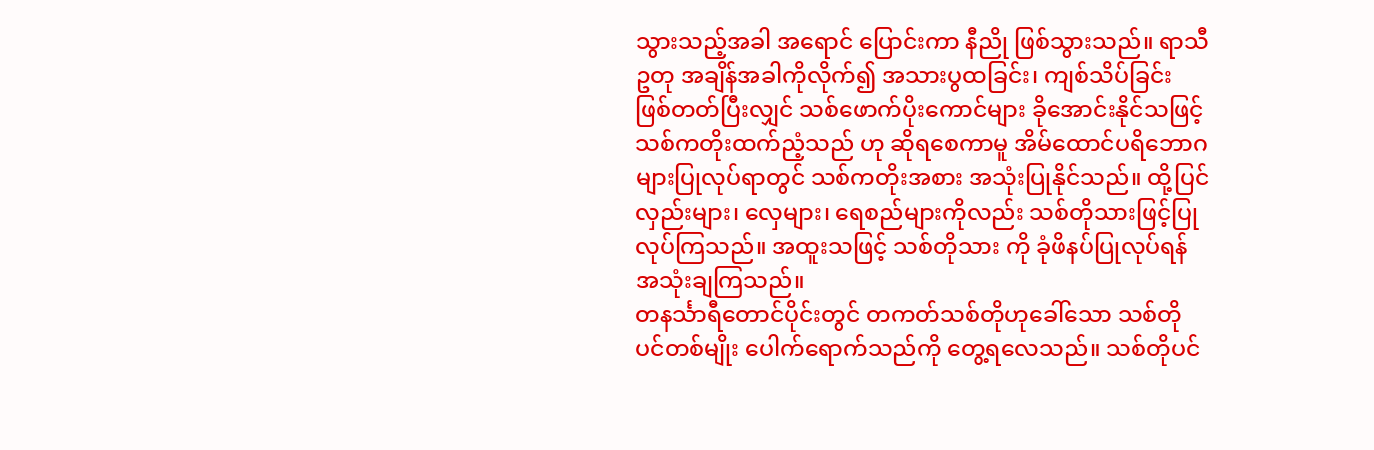သွားသည့်အခါ အရောင် ပြောင်းကာ နီညို ဖြစ်သွားသည်။ ရာသီဥတု အချိန်အခါကိုလိုက်၍ အသားပွထခြင်း၊ ကျစ်သိပ်ခြင်း ဖြစ်တတ်ပြီးလျှင် သစ်ဖောက်ပိုးကောင်များ ခိုအောင်းနိုင်သဖြင့် သစ်ကတိုးထက်ညံ့သည် ဟု ဆိုရစေကာမူ အိမ်ထောင်ပရိဘောဂများပြုလုပ်ရာတွင် သစ်ကတိုးအစား အသုံးပြုနိုင်သည်။ ထို့ပြင် လှည်းများ၊ လှေများ၊ ရေစည်များကိုလည်း သစ်တိုသားဖြင့်ပြုလုပ်ကြသည်။ အထူးသဖြင့် သစ်တိုသား ကို ခုံဖိနပ်ပြုလုပ်ရန် အသုံးချကြသည်။
တနင်္သာရီတောင်ပိုင်းတွင် တကတ်သစ်တိုဟုခေါ်သော သစ်တိုပင်တစ်မျိုး ပေါက်ရောက်သည်ကို တွေ့ရလေသည်။ သစ်တိုပင်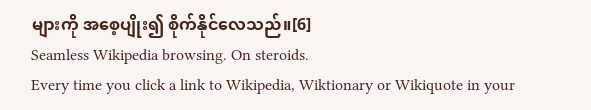များကို အစေ့ပျိုး၍ စိုက်နိုင်လေသည်။[6]
Seamless Wikipedia browsing. On steroids.
Every time you click a link to Wikipedia, Wiktionary or Wikiquote in your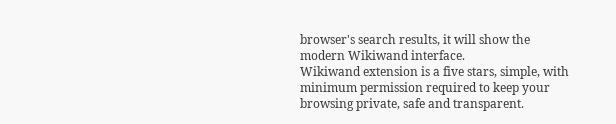browser's search results, it will show the modern Wikiwand interface.
Wikiwand extension is a five stars, simple, with minimum permission required to keep your browsing private, safe and transparent.